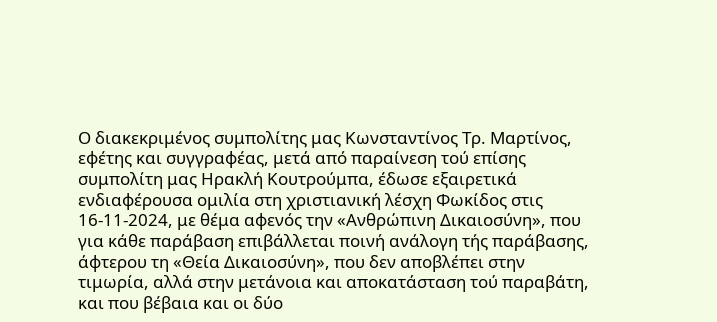Ο διακεκριμένος συμπολίτης μας Κωνσταντίνος Τρ. Μαρτίνος, εφέτης και συγγραφέας, μετά από παραίνεση τού επίσης συμπολίτη μας Ηρακλή Κουτρούμπα, έδωσε εξαιρετικά ενδιαφέρουσα ομιλία στη χριστιανική λέσχη Φωκίδος στις 16-11-2024, με θέμα αφενός την «Ανθρώπινη Δικαιοσύνη», που για κάθε παράβαση επιβάλλεται ποινή ανάλογη τής παράβασης, άφτερου τη «Θεία Δικαιοσύνη», που δεν αποβλέπει στην τιμωρία, αλλά στην μετάνοια και αποκατάσταση τού παραβάτη, και που βέβαια και οι δύο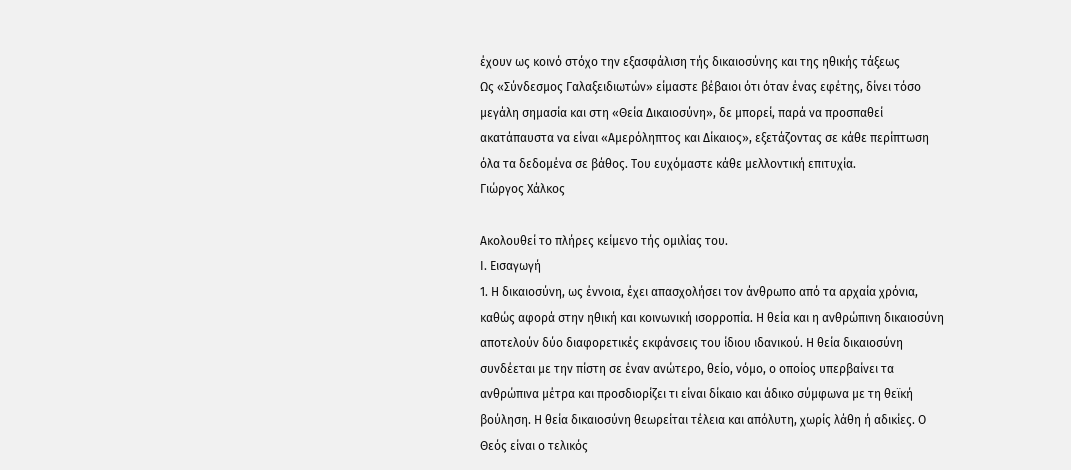έχουν ως κοινό στόχο την εξασφάλιση τής δικαιοσύνης και της ηθικής τάξεως
Ως «Σύνδεσμος Γαλαξειδιωτών» είμαστε βέβαιοι ότι όταν ένας εφέτης, δίνει τόσο μεγάλη σημασία και στη «Θεία Δικαιοσύνη», δε μπορεί, παρά να προσπαθεί ακατάπαυστα να είναι «Αμερόληπτος και Δίκαιος», εξετάζοντας σε κάθε περίπτωση όλα τα δεδομένα σε βάθος. Του ευχόμαστε κάθε μελλοντική επιτυχία.
Γιώργος Χάλκος

Ακολουθεί το πλήρες κείμενο τής ομιλίας του.
Ι. Εισαγωγή
1. Η δικαιοσύνη, ως έννοια, έχει απασχολήσει τον άνθρωπο από τα αρχαία χρόνια, καθώς αφορά στην ηθική και κοινωνική ισορροπία. Η θεία και η ανθρώπινη δικαιοσύνη αποτελούν δύο διαφορετικές εκφάνσεις του ίδιου ιδανικού. Η θεία δικαιοσύνη συνδέεται με την πίστη σε έναν ανώτερο, θείο, νόμο, ο οποίος υπερβαίνει τα ανθρώπινα μέτρα και προσδιορίζει τι είναι δίκαιο και άδικο σύμφωνα με τη θεϊκή βούληση. Η θεία δικαιοσύνη θεωρείται τέλεια και απόλυτη, χωρίς λάθη ή αδικίες. Ο Θεός είναι ο τελικός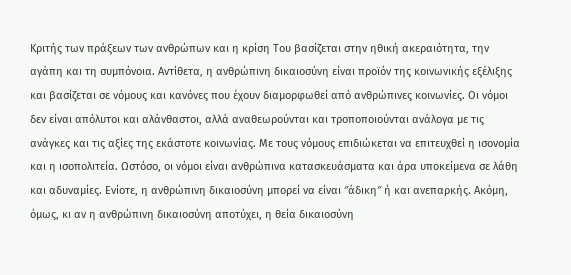Κριτής των πράξεων των ανθρώπων και η κρίση Του βασίζεται στην ηθική ακεραιότητα, την αγάπη και τη συμπόνοια. Αντίθετα, η ανθρώπινη δικαιοσύνη είναι προϊόν της κοινωνικής εξέλιξης και βασίζεται σε νόμους και κανόνες που έχουν διαμορφωθεί από ανθρώπινες κοινωνίες. Οι νόμοι δεν είναι απόλυτοι και αλάνθαστοι, αλλά αναθεωρούνται και τροποποιούνται ανάλογα με τις ανάγκες και τις αξίες της εκάστοτε κοινωνίας. Με τους νόμους επιδιώκεται να επιτευχθεί η ισονομία και η ισοπολιτεία. Ωστόσο, οι νόμοι είναι ανθρώπινα κατασκευάσματα και άρα υποκείμενα σε λάθη και αδυναμίες. Ενίοτε, η ανθρώπινη δικαιοσύνη μπορεί να είναι ″άδικη″ ή και ανεπαρκής. Ακόμη, όμως, κι αν η ανθρώπινη δικαιοσύνη αποτύχει, η θεία δικαιοσύνη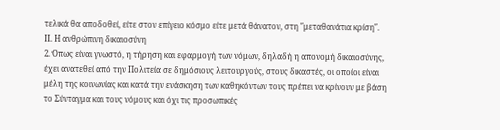τελικά θα αποδοθεί, είτε στον επίγειο κόσμο είτε μετά θάνατον, στη ″μεταθανάτια κρίση″.
ΙΙ. Η ανθρώπινη δικαιοσύνη
2. Όπως είναι γνωστό, η τήρηση και εφαρμογή των νόμων, δηλαδή η απονομή δικαιοσύνης, έχει ανατεθεί από την Πολιτεία σε δημόσιους λειτουργούς, στους δικαστές, οι οποίοι είναι μέλη της κοινωνίας και κατά την ενάσκηση των καθηκόντων τους πρέπει να κρίνουν με βάση το Σύνταγμα και τους νόμους και όχι τις προσωπικές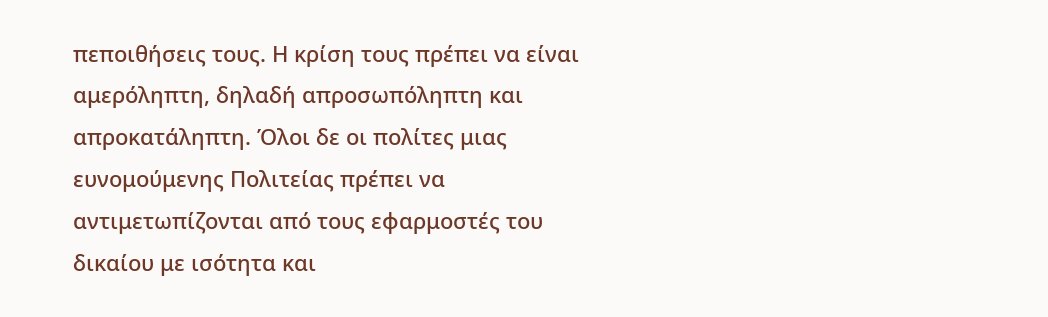πεποιθήσεις τους. Η κρίση τους πρέπει να είναι αμερόληπτη, δηλαδή απροσωπόληπτη και απροκατάληπτη. Όλοι δε οι πολίτες μιας ευνομούμενης Πολιτείας πρέπει να αντιμετωπίζονται από τους εφαρμοστές του δικαίου με ισότητα και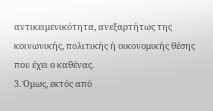αντικειμενικότητα, ανεξαρτήτως της κοινωνικής, πολιτικής ή οικονομικής θέσης που έχει ο καθένας.
3. Όμως, εκτός από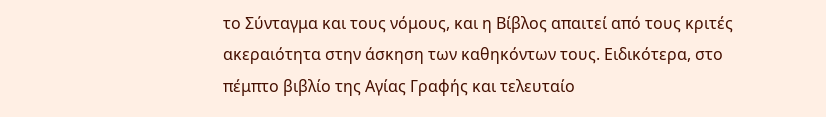το Σύνταγμα και τους νόμους, και η Βίβλος απαιτεί από τους κριτές ακεραιότητα στην άσκηση των καθηκόντων τους. Ειδικότερα, στο πέμπτο βιβλίο της Αγίας Γραφής και τελευταίο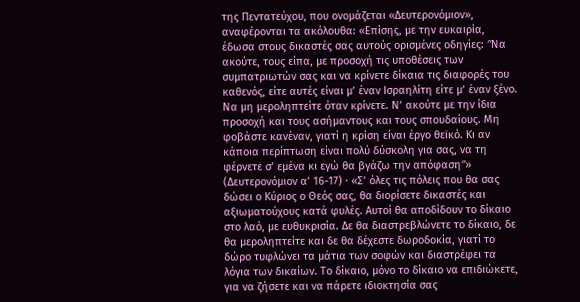της Πεντατεύχου, που ονομάζεται «Δευτερονόμιον», αναφέρονται τα ακόλουθα: «Επίσης, με την ευκαιρία, έδωσα στους δικαστές σας αυτούς ορισμένες οδηγίες: ″Να ακούτε, τους είπα, με προσοχή τις υποθέσεις των συμπατριωτών σας και να κρίνετε δίκαια τις διαφορές του καθενός, είτε αυτές είναι μ’ έναν Ισραηλίτη είτε μ’ έναν ξένο. Να μη μεροληπτείτε όταν κρίνετε. Ν’ ακούτε με την ίδια προσοχή και τους ασήμαντους και τους σπουδαίους. Μη φοβάστε κανέναν, γιατί η κρίση είναι έργο θεϊκό. Κι αν κάποια περίπτωση είναι πολύ δύσκολη για σας, να τη φέρνετε σ’ εμένα κι εγώ θα βγάζω την απόφαση″» (Δευτερονόμιον α’ 16-17) · «Σ’ όλες τις πόλεις που θα σας δώσει ο Κύριος ο Θεός σας, θα διορίσετε δικαστές και αξιωματούχους κατά φυλές. Αυτοί θα αποδίδουν το δίκαιο στο λαό, με ευθυκρισία. Δε θα διαστρεβλώνετε το δίκαιο, δε θα μεροληπτείτε και δε θα δέχεστε δωροδοκία, γιατί το δώρο τυφλώνει τα μάτια των σοφών και διαστρέφει τα λόγια των δικαίων. Το δίκαιο, μόνο το δίκαιο να επιδιώκετε, για να ζήσετε και να πάρετε ιδιοκτησία σας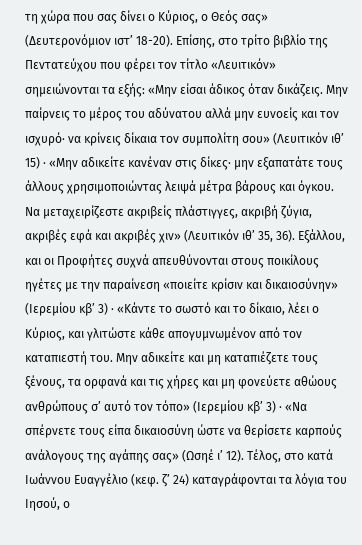τη χώρα που σας δίνει ο Κύριος, ο Θεός σας» (Δευτερονόμιον ιστ’ 18-20). Επίσης, στο τρίτο βιβλίο της Πεντατεύχου που φέρει τον τίτλο «Λευιτικόν» σημειώνονται τα εξής: «Μην είσαι άδικος όταν δικάζεις. Μην παίρνεις το μέρος του αδύνατου αλλά μην ευνοείς και τον ισχυρό· να κρίνεις δίκαια τον συμπολίτη σου» (Λευιτικόν ιθ’ 15) · «Μην αδικείτε κανέναν στις δίκες· μην εξαπατάτε τους άλλους χρησιμοποιώντας λειψά μέτρα βάρους και όγκου. Να μεταχειρίζεστε ακριβείς πλάστιγγες, ακριβή ζύγια, ακριβές εφά και ακριβές χιν» (Λευιτικόν ιθ’ 35, 36). Εξάλλου, και οι Προφήτες συχνά απευθύνονται στους ποικίλους ηγέτες με την παραίνεση «ποιείτε κρίσιν και δικαιοσύνην» (Ιερεμίου κβ’ 3) · «Κάντε το σωστό και το δίκαιο, λέει ο Κύριος, και γλιτώστε κάθε απογυμνωμένον από τον καταπιεστή του. Μην αδικείτε και μη καταπιέζετε τους ξένους, τα ορφανά και τις χήρες και μη φονεύετε αθώους ανθρώπους σ’ αυτό τον τόπο» (Ιερεμίου κβ’ 3) · «Να σπέρνετε τους είπα δικαιοσύνη ώστε να θερίσετε καρπούς ανάλογους της αγάπης σας» (Ωσηέ ι’ 12). Τέλος, στο κατά Ιωάννου Ευαγγέλιο (κεφ. ζ’ 24) καταγράφονται τα λόγια του Ιησού, ο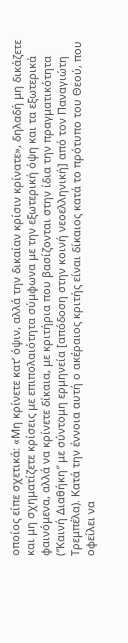οποίος είπε σχετικά: «Μη κρίνετε κατ’ όψιν, αλλά την δικαίαν κρίσιν κρίνατε», δηλαδή μη δικάζετε και μη σχηματίζετε κρίσεις με επιπολαιότητα σύμφωνα με την εξωτερική όψη και τα εξωτερικά φαινόμενα, αλλά να κρίνετε δίκαια, με κριτήρια που βασίζονται στην ίδια την πραγματικότητα (″Καινή Διαθήκη″ με σύντομη ερμηνεία [απόδοση στην κοινή νεοελληνική] από τον Παναγιώτη Τρεμπέλα). Κατά την έννοια αυτή ο ακέραιος κριτής είναι δίκαιος κατά το πρότυπο του Θεού, που οφείλει να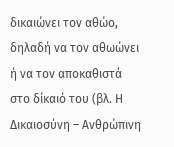δικαιώνει τον αθώο, δηλαδή να τον αθωώνει ή να τον αποκαθιστά στο δίκαιό του (βλ. Η Δικαιοσύνη – Ανθρώπινη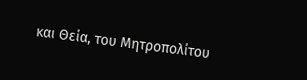και Θεία, του Μητροπολίτου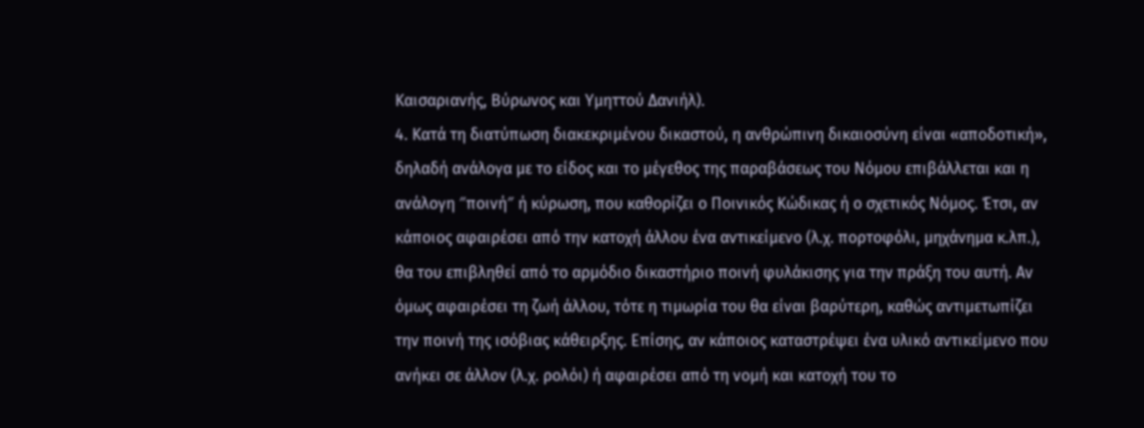Καισαριανής, Βύρωνος και Υμηττού Δανιήλ).
4. Κατά τη διατύπωση διακεκριμένου δικαστού, η ανθρώπινη δικαιοσύνη είναι «αποδοτική», δηλαδή ανάλογα με το είδος και το μέγεθος της παραβάσεως του Νόμου επιβάλλεται και η ανάλογη ″ποινή″ ή κύρωση, που καθορίζει ο Ποινικός Κώδικας ή ο σχετικός Νόμος. Έτσι, αν κάποιος αφαιρέσει από την κατοχή άλλου ένα αντικείμενο (λ.χ. πορτοφόλι, μηχάνημα κ.λπ.), θα του επιβληθεί από το αρμόδιο δικαστήριο ποινή φυλάκισης για την πράξη του αυτή. Αν όμως αφαιρέσει τη ζωή άλλου, τότε η τιμωρία του θα είναι βαρύτερη, καθώς αντιμετωπίζει την ποινή της ισόβιας κάθειρξης. Επίσης, αν κάποιος καταστρέψει ένα υλικό αντικείμενο που ανήκει σε άλλον (λ.χ. ρολόι) ή αφαιρέσει από τη νομή και κατοχή του το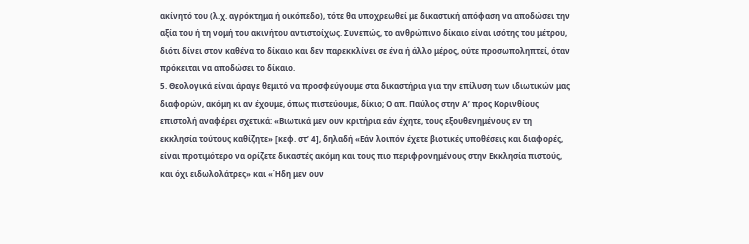ακίνητό του (λ.χ. αγρόκτημα ή οικόπεδο), τότε θα υποχρεωθεί με δικαστική απόφαση να αποδώσει την αξία του ή τη νομή του ακινήτου αντιστοίχως. Συνεπώς, το ανθρώπινο δίκαιο είναι ισότης του μέτρου, διότι δίνει στον καθένα το δίκαιο και δεν παρεκκλίνει σε ένα ή άλλο μέρος, ούτε προσωποληπτεί, όταν πρόκειται να αποδώσει το δίκαιο.
5. Θεολογικά είναι άραγε θεμιτό να προσφεύγουμε στα δικαστήρια για την επίλυση των ιδιωτικών μας διαφορών, ακόμη κι αν έχουμε, όπως πιστεύουμε, δίκιο; Ο απ. Παύλος στην Α’ προς Κορινθίους επιστολή αναφέρει σχετικά: «Βιωτικά μεν ουν κριτήρια εάν έχητε, τους εξουθενημένους εν τη εκκλησία τούτους καθίζητε» [κεφ. στ’ 4], δηλαδή «Εάν λοιπόν έχετε βιοτικές υποθέσεις και διαφορές, είναι προτιμότερο να ορίζετε δικαστές ακόμη και τους πιο περιφρονημένους στην Εκκλησία πιστούς, και όχι ειδωλολάτρες» και «Ήδη μεν ουν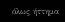όλως ήττημα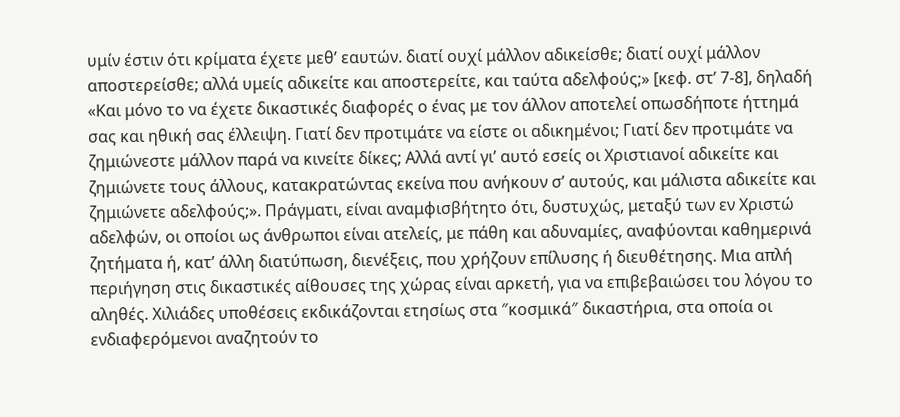υμίν έστιν ότι κρίματα έχετε μεθ’ εαυτών. διατί ουχί μάλλον αδικείσθε; διατί ουχί μάλλον αποστερείσθε; αλλά υμείς αδικείτε και αποστερείτε, και ταύτα αδελφούς;» [κεφ. στ’ 7-8], δηλαδή «Και μόνο το να έχετε δικαστικές διαφορές ο ένας με τον άλλον αποτελεί οπωσδήποτε ήττημά σας και ηθική σας έλλειψη. Γιατί δεν προτιμάτε να είστε οι αδικημένοι; Γιατί δεν προτιμάτε να ζημιώνεστε μάλλον παρά να κινείτε δίκες; Αλλά αντί γι’ αυτό εσείς οι Χριστιανοί αδικείτε και ζημιώνετε τους άλλους, κατακρατώντας εκείνα που ανήκουν σ’ αυτούς, και μάλιστα αδικείτε και ζημιώνετε αδελφούς;». Πράγματι, είναι αναμφισβήτητο ότι, δυστυχώς, μεταξύ των εν Χριστώ αδελφών, οι οποίοι ως άνθρωποι είναι ατελείς, με πάθη και αδυναμίες, αναφύονται καθημερινά ζητήματα ή, κατ’ άλλη διατύπωση, διενέξεις, που χρήζουν επίλυσης ή διευθέτησης. Μια απλή περιήγηση στις δικαστικές αίθουσες της χώρας είναι αρκετή, για να επιβεβαιώσει του λόγου το αληθές. Χιλιάδες υποθέσεις εκδικάζονται ετησίως στα ″κοσμικά″ δικαστήρια, στα οποία οι ενδιαφερόμενοι αναζητούν το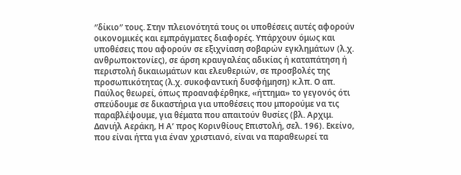″δίκιο″ τους. Στην πλειονότητά τους οι υποθέσεις αυτές αφορούν οικονομικές και εμπράγματες διαφορές. Υπάρχουν όμως και υποθέσεις που αφορούν σε εξιχνίαση σοβαρών εγκλημάτων (λ.χ. ανθρωποκτονίες), σε άρση κραυγαλέας αδικίας ή καταπάτηση ή περιστολή δικαιωμάτων και ελευθεριών, σε προσβολές της προσωπικότητας (λ.χ. συκοφαντική δυσφήμηση) κ.λπ. Ο απ. Παύλος θεωρεί, όπως προαναφέρθηκε, «ήττημα» το γεγονός ότι σπεύδουμε σε δικαστήρια για υποθέσεις που μπορούμε να τις παραβλέψουμε, για θέματα που απαιτούν θυσίες (βλ. Αρχιμ. Δανιήλ Αεράκη, Η Α’ προς Κορινθίους Επιστολή, σελ. 196). Εκείνο, που είναι ήττα για έναν χριστιανό, είναι να παραθεωρεί τα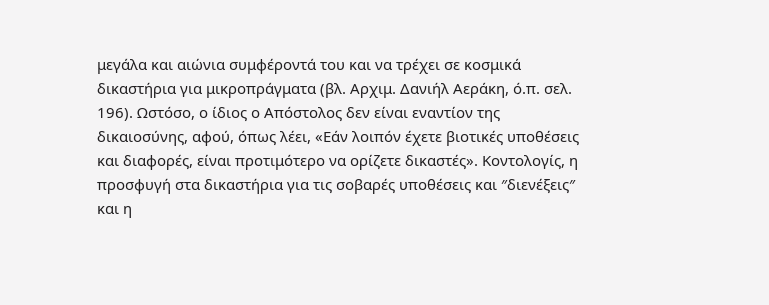μεγάλα και αιώνια συμφέροντά του και να τρέχει σε κοσμικά δικαστήρια για μικροπράγματα (βλ. Αρχιμ. Δανιήλ Αεράκη, ό.π. σελ. 196). Ωστόσο, ο ίδιος ο Απόστολος δεν είναι εναντίον της δικαιοσύνης, αφού, όπως λέει, «Εάν λοιπόν έχετε βιοτικές υποθέσεις και διαφορές, είναι προτιμότερο να ορίζετε δικαστές». Κοντολογίς, η προσφυγή στα δικαστήρια για τις σοβαρές υποθέσεις και ″διενέξεις″ και η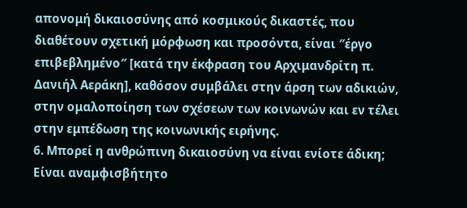απονομή δικαιοσύνης από κοσμικούς δικαστές, που διαθέτουν σχετική μόρφωση και προσόντα, είναι ″έργο επιβεβλημένο″ [κατά την έκφραση του Αρχιμανδρίτη π. Δανιήλ Αεράκη], καθόσον συμβάλει στην άρση των αδικιών, στην ομαλοποίηση των σχέσεων των κοινωνών και εν τέλει στην εμπέδωση της κοινωνικής ειρήνης.
6. Μπορεί η ανθρώπινη δικαιοσύνη να είναι ενίοτε άδικη; Είναι αναμφισβήτητο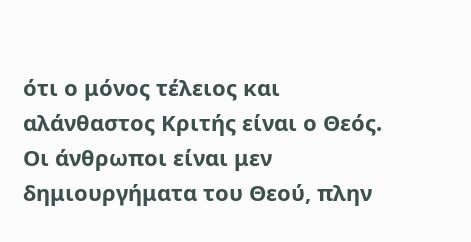ότι ο μόνος τέλειος και αλάνθαστος Κριτής είναι ο Θεός. Οι άνθρωποι είναι μεν δημιουργήματα του Θεού, πλην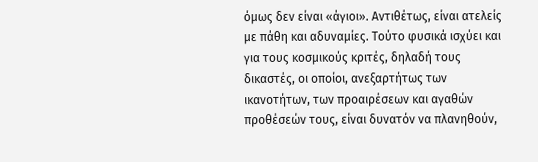όμως δεν είναι «άγιοι». Αντιθέτως, είναι ατελείς με πάθη και αδυναμίες. Τούτο φυσικά ισχύει και για τους κοσμικούς κριτές, δηλαδή τους δικαστές, οι οποίοι, ανεξαρτήτως των ικανοτήτων, των προαιρέσεων και αγαθών προθέσεών τους, είναι δυνατόν να πλανηθούν,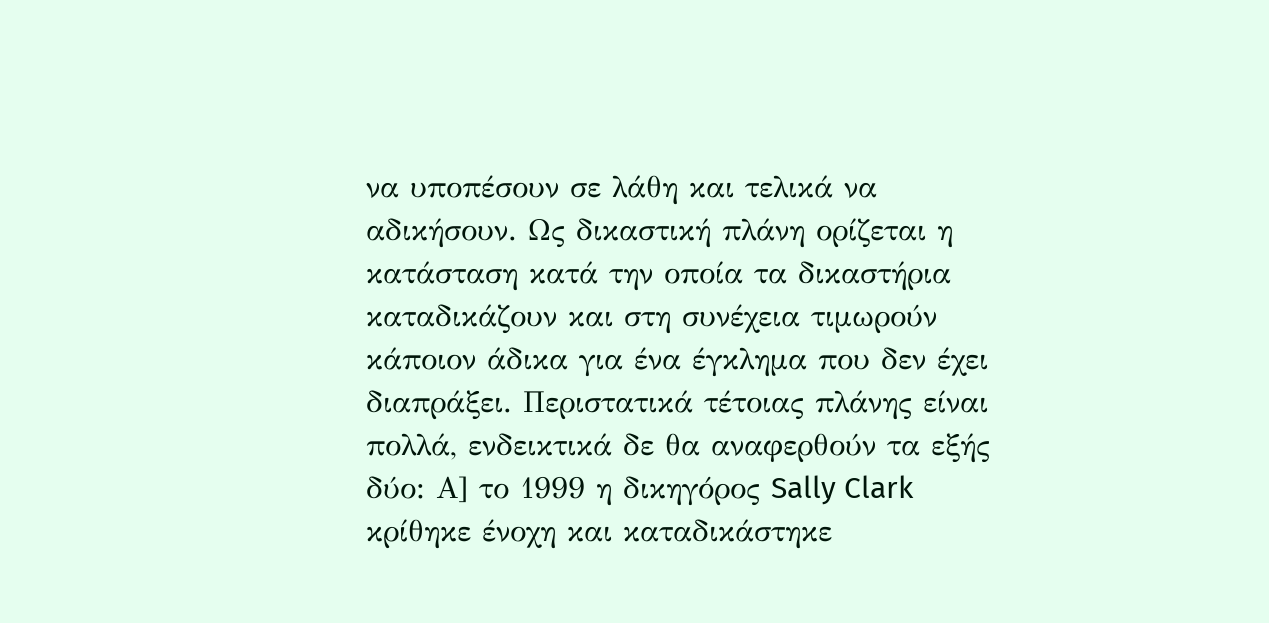να υποπέσουν σε λάθη και τελικά να αδικήσουν. Ως δικαστική πλάνη ορίζεται η κατάσταση κατά την οποία τα δικαστήρια καταδικάζουν και στη συνέχεια τιμωρούν κάποιον άδικα για ένα έγκλημα που δεν έχει διαπράξει. Περιστατικά τέτοιας πλάνης είναι πολλά, ενδεικτικά δε θα αναφερθούν τα εξής δύο: Α] το 1999 η δικηγόρος Sally Clark κρίθηκε ένοχη και καταδικάστηκε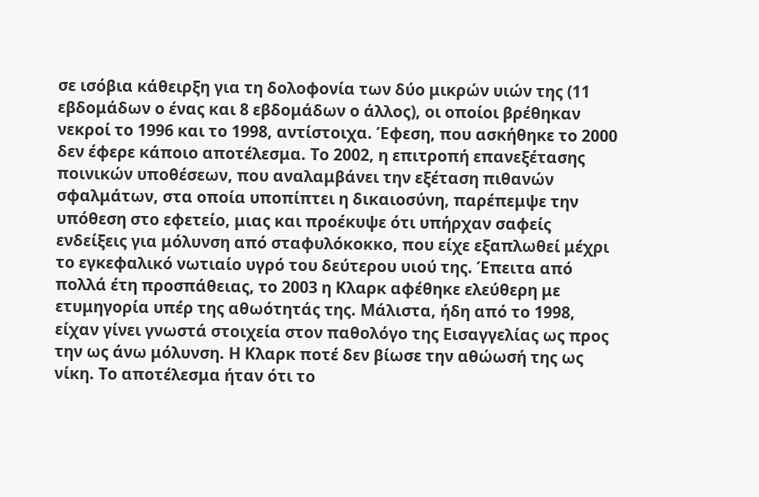σε ισόβια κάθειρξη για τη δολοφονία των δύο μικρών υιών της (11 εβδομάδων ο ένας και 8 εβδομάδων ο άλλος), οι οποίοι βρέθηκαν νεκροί το 1996 και το 1998, αντίστοιχα. Έφεση, που ασκήθηκε το 2000 δεν έφερε κάποιο αποτέλεσμα. Το 2002, η επιτροπή επανεξέτασης ποινικών υποθέσεων, που αναλαμβάνει την εξέταση πιθανών σφαλμάτων, στα οποία υποπίπτει η δικαιοσύνη, παρέπεμψε την υπόθεση στο εφετείο, μιας και προέκυψε ότι υπήρχαν σαφείς ενδείξεις για μόλυνση από σταφυλόκοκκο, που είχε εξαπλωθεί μέχρι το εγκεφαλικό νωτιαίο υγρό του δεύτερου υιού της. Έπειτα από πολλά έτη προσπάθειας, το 2003 η Κλαρκ αφέθηκε ελεύθερη με ετυμηγορία υπέρ της αθωότητάς της. Μάλιστα, ήδη από το 1998, είχαν γίνει γνωστά στοιχεία στον παθολόγο της Εισαγγελίας ως προς την ως άνω μόλυνση. Η Κλαρκ ποτέ δεν βίωσε την αθώωσή της ως νίκη. Το αποτέλεσμα ήταν ότι το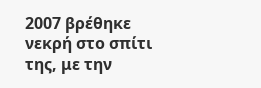2007 βρέθηκε νεκρή στο σπίτι της, με την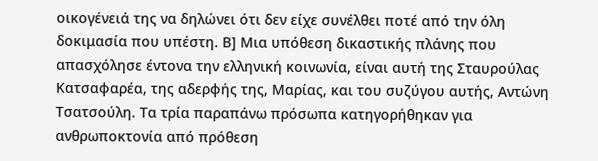οικογένειά της να δηλώνει ότι δεν είχε συνέλθει ποτέ από την όλη δοκιμασία που υπέστη. Β] Μια υπόθεση δικαστικής πλάνης που απασχόλησε έντονα την ελληνική κοινωνία, είναι αυτή της Σταυρούλας Κατσαφαρέα, της αδερφής της, Μαρίας, και του συζύγου αυτής, Αντώνη Τσατσούλη. Τα τρία παραπάνω πρόσωπα κατηγορήθηκαν για ανθρωποκτονία από πρόθεση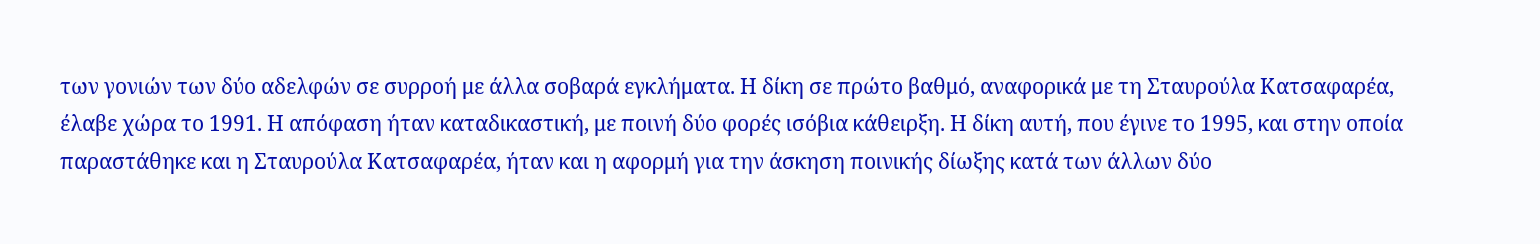των γονιών των δύο αδελφών σε συρροή με άλλα σοβαρά εγκλήματα. Η δίκη σε πρώτο βαθμό, αναφορικά με τη Σταυρούλα Κατσαφαρέα, έλαβε χώρα το 1991. Η απόφαση ήταν καταδικαστική, με ποινή δύο φορές ισόβια κάθειρξη. Η δίκη αυτή, που έγινε το 1995, και στην οποία παραστάθηκε και η Σταυρούλα Κατσαφαρέα, ήταν και η αφορμή για την άσκηση ποινικής δίωξης κατά των άλλων δύο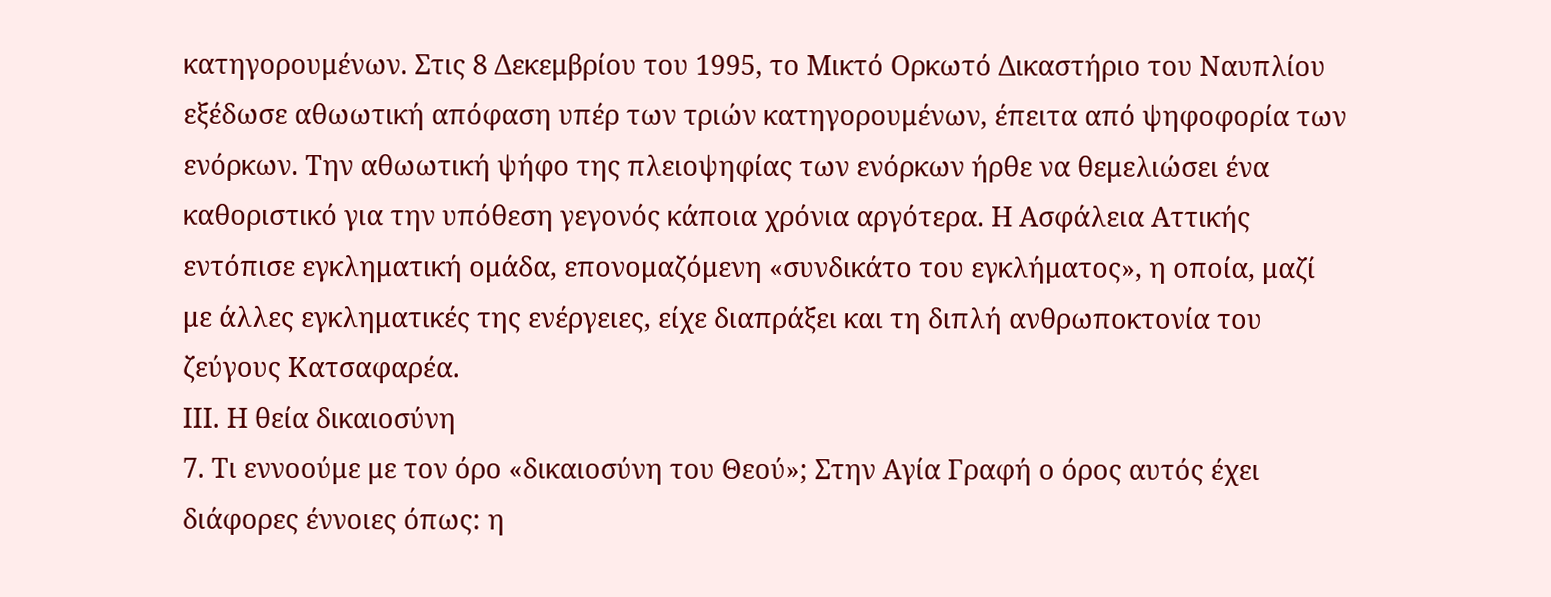κατηγορουμένων. Στις 8 Δεκεμβρίου του 1995, το Μικτό Ορκωτό Δικαστήριο του Ναυπλίου εξέδωσε αθωωτική απόφαση υπέρ των τριών κατηγορουμένων, έπειτα από ψηφοφορία των ενόρκων. Την αθωωτική ψήφο της πλειοψηφίας των ενόρκων ήρθε να θεμελιώσει ένα καθοριστικό για την υπόθεση γεγονός κάποια χρόνια αργότερα. Η Ασφάλεια Αττικής εντόπισε εγκληματική ομάδα, επονομαζόμενη «συνδικάτο του εγκλήματος», η οποία, μαζί με άλλες εγκληματικές της ενέργειες, είχε διαπράξει και τη διπλή ανθρωποκτονία του ζεύγους Κατσαφαρέα.
ΙΙΙ. Η θεία δικαιοσύνη
7. Τι εννοούμε με τον όρο «δικαιοσύνη του Θεού»; Στην Αγία Γραφή ο όρος αυτός έχει διάφορες έννοιες όπως: η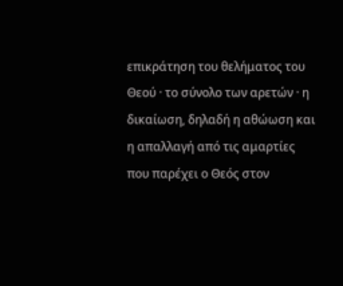επικράτηση του θελήματος του Θεού · το σύνολο των αρετών · η δικαίωση, δηλαδή η αθώωση και η απαλλαγή από τις αμαρτίες που παρέχει ο Θεός στον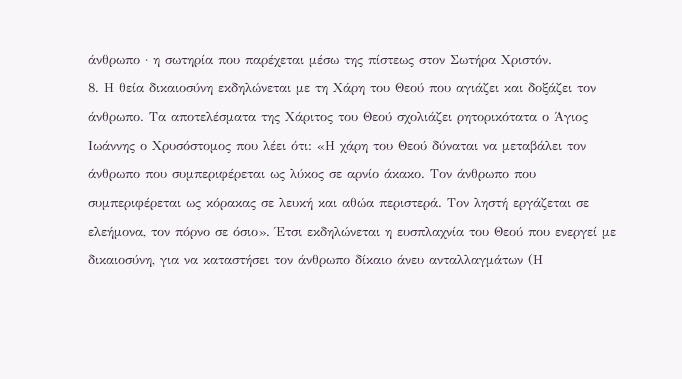άνθρωπο · η σωτηρία που παρέχεται μέσω της πίστεως στον Σωτήρα Χριστόν.
8. Η θεία δικαιοσύνη εκδηλώνεται με τη Χάρη του Θεού που αγιάζει και δοξάζει τον άνθρωπο. Τα αποτελέσματα της Χάριτος του Θεού σχολιάζει ρητορικότατα ο Άγιος Ιωάννης ο Χρυσόστομος που λέει ότι: «Η χάρη του Θεού δύναται να μεταβάλει τον άνθρωπο που συμπεριφέρεται ως λύκος σε αρνίο άκακο. Τον άνθρωπο που συμπεριφέρεται ως κόρακας σε λευκή και αθώα περιστερά. Τον ληστή εργάζεται σε ελεήμονα, τον πόρνο σε όσιο». Έτσι εκδηλώνεται η ευσπλαχνία του Θεού που ενεργεί με δικαιοσύνη, για να καταστήσει τον άνθρωπο δίκαιο άνευ ανταλλαγμάτων (Η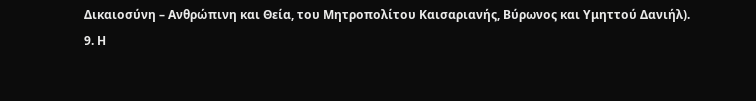Δικαιοσύνη – Ανθρώπινη και Θεία, του Μητροπολίτου Καισαριανής, Βύρωνος και Υμηττού Δανιήλ).
9. Η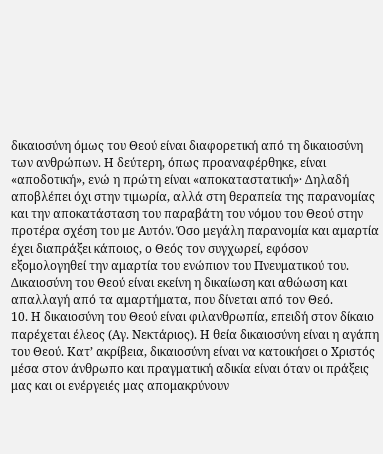δικαιοσύνη όμως του Θεού είναι διαφορετική από τη δικαιοσύνη των ανθρώπων. Η δεύτερη, όπως προαναφέρθηκε, είναι «αποδοτική», ενώ η πρώτη είναι «αποκαταστατική»· Δηλαδή αποβλέπει όχι στην τιμωρία, αλλά στη θεραπεία της παρανομίας και την αποκατάσταση του παραβάτη του νόμου του Θεού στην προτέρα σχέση του με Αυτόν. Όσο μεγάλη παρανομία και αμαρτία έχει διαπράξει κάποιος, ο Θεός τον συγχωρεί, εφόσον εξομολογηθεί την αμαρτία του ενώπιον του Πνευματικού του. Δικαιοσύνη του Θεού είναι εκείνη η δικαίωση και αθώωση και απαλλαγή από τα αμαρτήματα, που δίνεται από τον Θεό.
10. Η δικαιοσύνη του Θεού είναι φιλανθρωπία, επειδή στον δίκαιο παρέχεται έλεος (Αγ. Νεκτάριος). Η θεία δικαιοσύνη είναι η αγάπη του Θεού. Κατ’ ακρίβεια, δικαιοσύνη είναι να κατοικήσει ο Χριστός μέσα στον άνθρωπο και πραγματική αδικία είναι όταν οι πράξεις μας και οι ενέργειές μας απομακρύνουν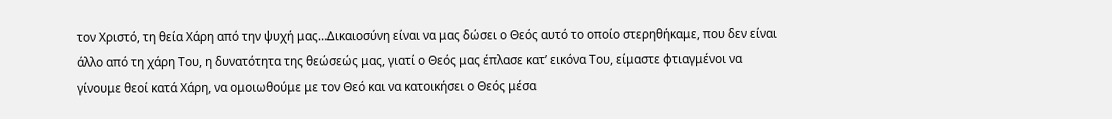τον Χριστό, τη θεία Χάρη από την ψυχή μας…Δικαιοσύνη είναι να μας δώσει ο Θεός αυτό το οποίο στερηθήκαμε, που δεν είναι άλλο από τη χάρη Του, η δυνατότητα της θεώσεώς μας, γιατί ο Θεός μας έπλασε κατ’ εικόνα Του, είμαστε φτιαγμένοι να γίνουμε θεοί κατά Χάρη, να ομοιωθούμε με τον Θεό και να κατοικήσει ο Θεός μέσα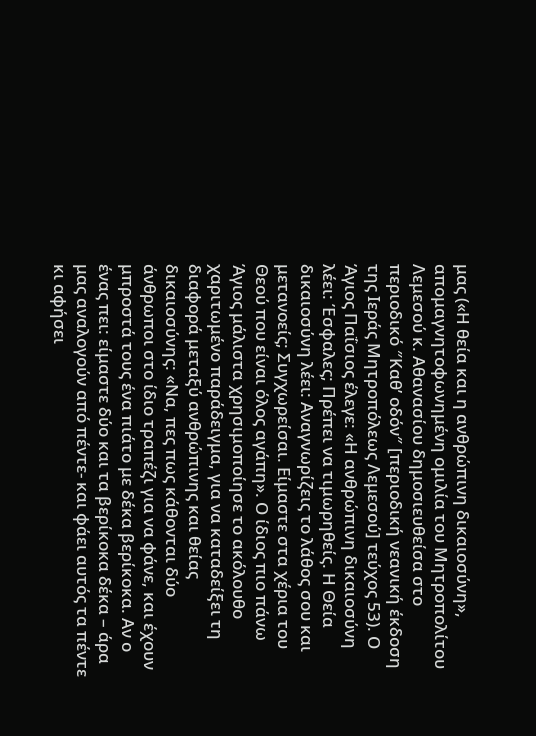μας («Η θεία και η ανθρώπινη δικαιοσύνη», απομαγνητοφωνημένη ομιλία του Μητροπολίτου Λεμεσού κ. Αθανασίου δημοσιευθείσα στο περιοδικό ″Καθ’ οδόν″ [περιοδική νεανική έκδοση της Ιεράς Μητροπόλεως Λεμεσού] τεύχος 53). Ο Άγιος Παΐσιος έλεγε: «Η ανθρώπινη δικαιοσύνη λέει: Έσφαλες; Πρέπει να τιμωρηθείς. Η Θεία δικαιοσύνη λέει: Αναγνωρίζεις το λάθος σου και μετανοείς; Συγχωρείσαι. Είμαστε στα χέρια του Θεού που είναι όλος αγάπη». Ο ίδιος πιο πάνω Άγιος μάλιστα χρησιμοποίησε το ακόλουθο χαριτωμένο παράδειγμα, για να καταδείξει τη διαφορά μεταξύ ανθρώπινης και θείας δικαιοσύνης: «Να, πες πως κάθονται δύο άνθρωποι στο ίδιο τραπέζι για να φάνε, και έχουν μπροστά τους ένα πιάτο με δέκα βερίκοκα. Αν ο ένας πει: είμαστε δύο και τα βερίκοκα δέκα – άρα μας αναλογούν από πέντε- και φάει αυτός τα πέντε κι αφήσει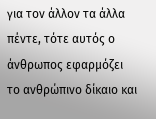για τον άλλον τα άλλα πέντε, τότε αυτός ο άνθρωπος εφαρμόζει το ανθρώπινο δίκαιο και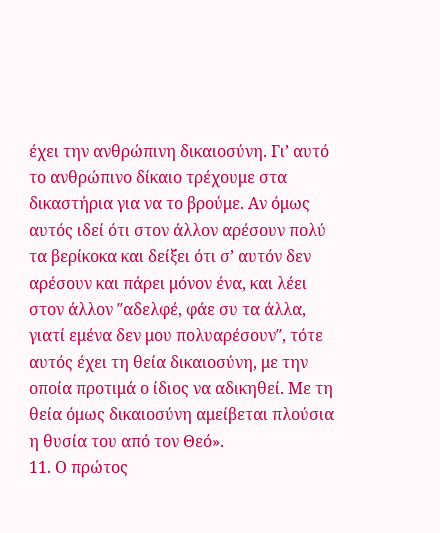έχει την ανθρώπινη δικαιοσύνη. Γι’ αυτό το ανθρώπινο δίκαιο τρέχουμε στα δικαστήρια για να το βρούμε. Αν όμως αυτός ιδεί ότι στον άλλον αρέσουν πολύ τα βερίκοκα και δείξει ότι σ’ αυτόν δεν αρέσουν και πάρει μόνον ένα, και λέει στον άλλον ″αδελφέ, φάε συ τα άλλα, γιατί εμένα δεν μου πολυαρέσουν″, τότε αυτός έχει τη θεία δικαιοσύνη, με την οποία προτιμά ο ίδιος να αδικηθεί. Με τη θεία όμως δικαιοσύνη αμείβεται πλούσια η θυσία του από τον Θεό».
11. Ο πρώτος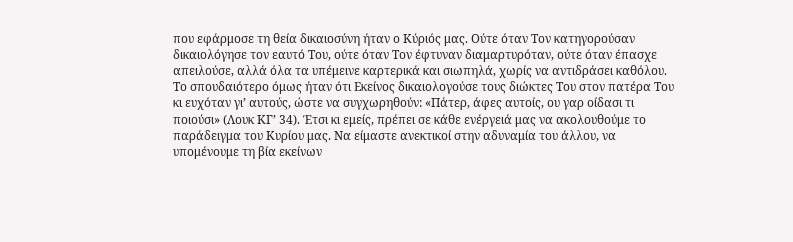που εφάρμοσε τη θεία δικαιοσύνη ήταν ο Κύριός μας. Ούτε όταν Τον κατηγορούσαν δικαιολόγησε τον εαυτό Του, ούτε όταν Τον έφτυναν διαμαρτυρόταν, ούτε όταν έπασχε απειλούσε, αλλά όλα τα υπέμεινε καρτερικά και σιωπηλά, χωρίς να αντιδράσει καθόλου. Το σπουδαιότερο όμως ήταν ότι Εκείνος δικαιολογούσε τους διώκτες Του στον πατέρα Του κι ευχόταν γι’ αυτούς, ώστε να συγχωρηθούν: «Πάτερ, άφες αυτοίς, ου γαρ οίδασι τι ποιούσι» (Λουκ ΚΓ’ 34). Έτσι κι εμείς, πρέπει σε κάθε ενέργειά μας να ακολουθούμε το παράδειγμα του Κυρίου μας. Να είμαστε ανεκτικοί στην αδυναμία του άλλου, να υπομένουμε τη βία εκείνων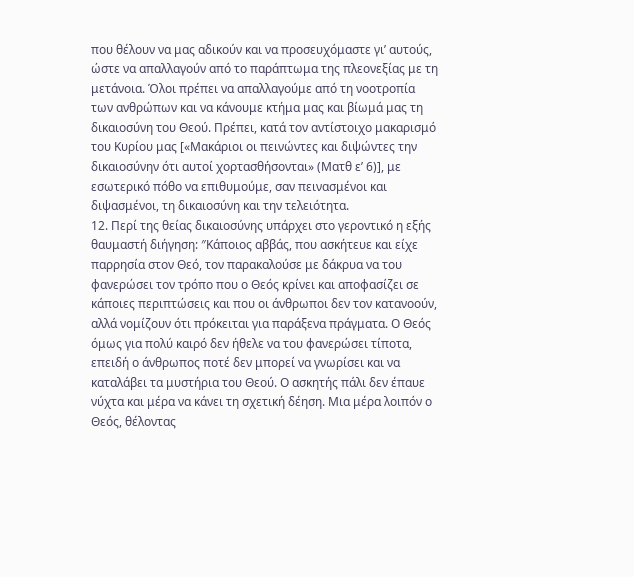που θέλουν να μας αδικούν και να προσευχόμαστε γι’ αυτούς, ώστε να απαλλαγούν από το παράπτωμα της πλεονεξίας με τη μετάνοια. Όλοι πρέπει να απαλλαγούμε από τη νοοτροπία των ανθρώπων και να κάνουμε κτήμα μας και βίωμά μας τη δικαιοσύνη του Θεού. Πρέπει, κατά τον αντίστοιχο μακαρισμό του Κυρίου μας [«Μακάριοι οι πεινώντες και διψώντες την δικαιοσύνην ότι αυτοί χορτασθήσονται» (Ματθ ε’ 6)], με εσωτερικό πόθο να επιθυμούμε, σαν πεινασμένοι και διψασμένοι, τη δικαιοσύνη και την τελειότητα.
12. Περί της θείας δικαιοσύνης υπάρχει στο γεροντικό η εξής θαυμαστή διήγηση: ″Κάποιος αββάς, που ασκήτευε και είχε παρρησία στον Θεό, τον παρακαλούσε με δάκρυα να του φανερώσει τον τρόπο που ο Θεός κρίνει και αποφασίζει σε κάποιες περιπτώσεις και που οι άνθρωποι δεν τον κατανοούν, αλλά νομίζουν ότι πρόκειται για παράξενα πράγματα. Ο Θεός όμως για πολύ καιρό δεν ήθελε να του φανερώσει τίποτα, επειδή ο άνθρωπος ποτέ δεν μπορεί να γνωρίσει και να καταλάβει τα μυστήρια του Θεού. Ο ασκητής πάλι δεν έπαυε νύχτα και μέρα να κάνει τη σχετική δέηση. Μια μέρα λοιπόν ο Θεός, θέλοντας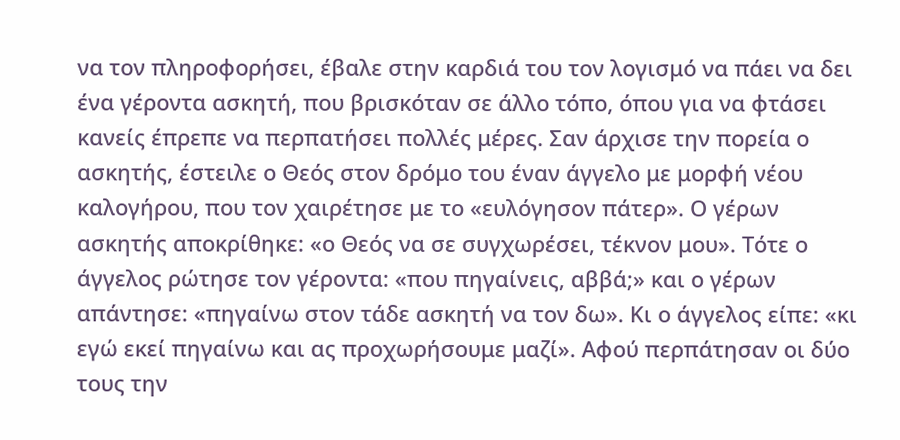να τον πληροφορήσει, έβαλε στην καρδιά του τον λογισμό να πάει να δει ένα γέροντα ασκητή, που βρισκόταν σε άλλο τόπο, όπου για να φτάσει κανείς έπρεπε να περπατήσει πολλές μέρες. Σαν άρχισε την πορεία ο ασκητής, έστειλε ο Θεός στον δρόμο του έναν άγγελο με μορφή νέου καλογήρου, που τον χαιρέτησε με το «ευλόγησον πάτερ». Ο γέρων ασκητής αποκρίθηκε: «ο Θεός να σε συγχωρέσει, τέκνον μου». Τότε ο άγγελος ρώτησε τον γέροντα: «που πηγαίνεις, αββά;» και ο γέρων απάντησε: «πηγαίνω στον τάδε ασκητή να τον δω». Κι ο άγγελος είπε: «κι εγώ εκεί πηγαίνω και ας προχωρήσουμε μαζί». Αφού περπάτησαν οι δύο τους την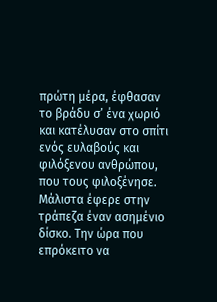πρώτη μέρα, έφθασαν το βράδυ σ’ ένα χωριό και κατέλυσαν στο σπίτι ενός ευλαβούς και φιλόξενου ανθρώπου, που τους φιλοξένησε. Μάλιστα έφερε στην τράπεζα έναν ασημένιο δίσκο. Την ώρα που επρόκειτο να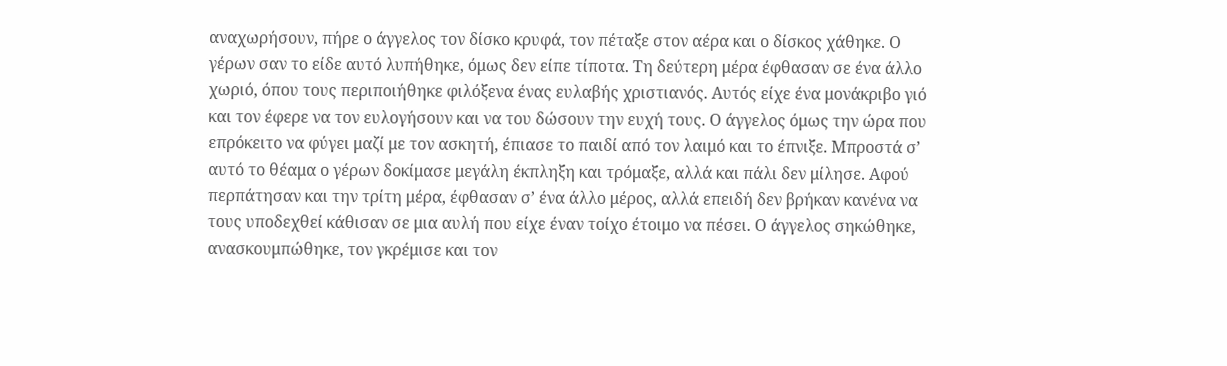αναχωρήσουν, πήρε ο άγγελος τον δίσκο κρυφά, τον πέταξε στον αέρα και ο δίσκος χάθηκε. Ο γέρων σαν το είδε αυτό λυπήθηκε, όμως δεν είπε τίποτα. Τη δεύτερη μέρα έφθασαν σε ένα άλλο χωριό, όπου τους περιποιήθηκε φιλόξενα ένας ευλαβής χριστιανός. Αυτός είχε ένα μονάκριβο γιό και τον έφερε να τον ευλογήσουν και να του δώσουν την ευχή τους. Ο άγγελος όμως την ώρα που επρόκειτο να φύγει μαζί με τον ασκητή, έπιασε το παιδί από τον λαιμό και το έπνιξε. Μπροστά σ’ αυτό το θέαμα ο γέρων δοκίμασε μεγάλη έκπληξη και τρόμαξε, αλλά και πάλι δεν μίλησε. Αφού περπάτησαν και την τρίτη μέρα, έφθασαν σ’ ένα άλλο μέρος, αλλά επειδή δεν βρήκαν κανένα να τους υποδεχθεί κάθισαν σε μια αυλή που είχε έναν τοίχο έτοιμο να πέσει. Ο άγγελος σηκώθηκε, ανασκουμπώθηκε, τον γκρέμισε και τον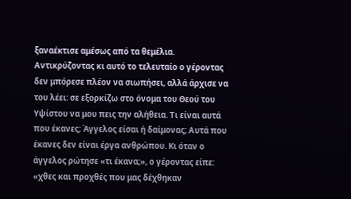ξαναέκτισε αμέσως από τα θεμέλια. Αντικρύζοντας κι αυτό το τελευταίο ο γέροντας δεν μπόρεσε πλέον να σιωπήσει, αλλά άρχισε να του λέει: σε εξορκίζω στο όνομα του Θεού του Υψίστου να μου πεις την αλήθεια. Τι είναι αυτά που έκανες; Άγγελος είσαι ή δαίμονας; Αυτά που έκανες δεν είναι έργα ανθρώπου. Κι όταν ο άγγελος ρώτησε «τι έκανα;», ο γέροντας είπε: «χθες και προχθές που μας δέχθηκαν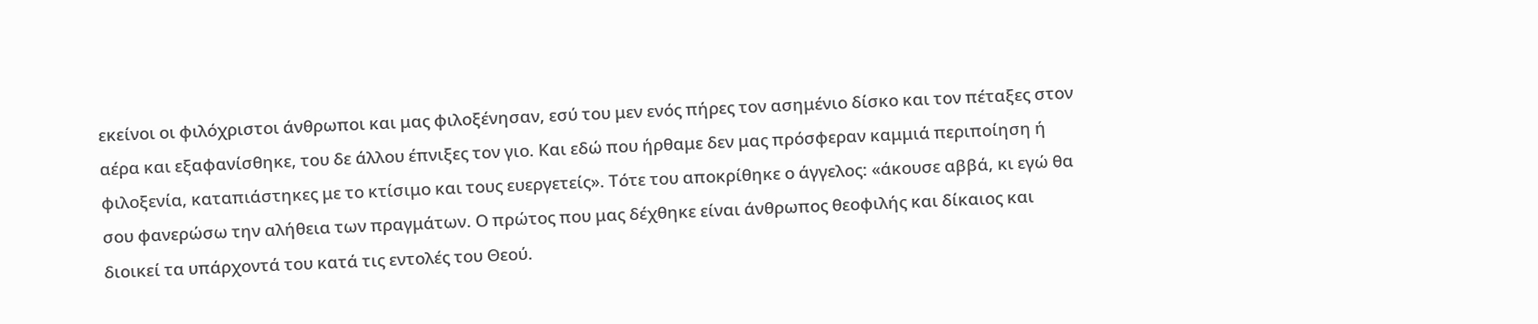εκείνοι οι φιλόχριστοι άνθρωποι και μας φιλοξένησαν, εσύ του μεν ενός πήρες τον ασημένιο δίσκο και τον πέταξες στον αέρα και εξαφανίσθηκε, του δε άλλου έπνιξες τον γιο. Και εδώ που ήρθαμε δεν μας πρόσφεραν καμμιά περιποίηση ή φιλοξενία, καταπιάστηκες με το κτίσιμο και τους ευεργετείς». Τότε του αποκρίθηκε ο άγγελος: «άκουσε αββά, κι εγώ θα σου φανερώσω την αλήθεια των πραγμάτων. Ο πρώτος που μας δέχθηκε είναι άνθρωπος θεοφιλής και δίκαιος και διοικεί τα υπάρχοντά του κατά τις εντολές του Θεού.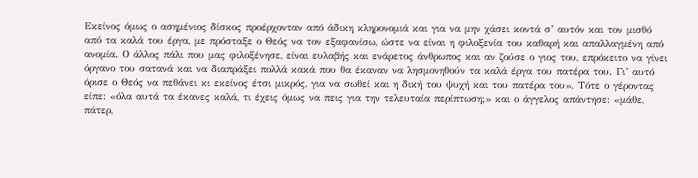Εκείνος όμως ο ασημένιος δίσκος προέρχονταν από άδικη κληρονομιά και για να μην χάσει κοντά σ’ αυτόν και τον μισθό από τα καλά του έργα, με πρόσταξε ο Θεός να τον εξαφανίσω, ώστε να είναι η φιλοξενία του καθαρή και απαλλαγμένη από ανομία. Ο άλλος πάλι που μας φιλοξένησε, είναι ευλαβής και ενάρετος άνθρωπος και αν ζούσε ο γιος του, επρόκειτο να γίνει όργανο του σατανά και να διαπράξει πολλά κακά που θα έκαναν να λησμονηθούν τα καλά έργα του πατέρα του. Γι’ αυτό όρισε ο Θεός να πεθάνει κι εκείνος έτσι μικρός, για να σωθεί και η δική του ψυχή και του πατέρα του». Τότε ο γέροντας είπε: «όλα αυτά τα έκανες καλά, τι έχεις όμως να πεις για την τελευταία περίπτωση;» και ο άγγελος απάντησε: «μάθε, πάτερ,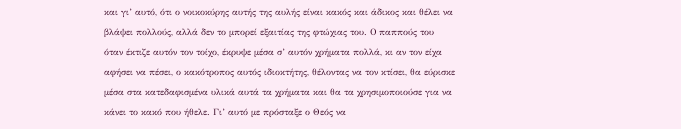και γι’ αυτό, ότι ο νοικοκύρης αυτής της αυλής είναι κακός και άδικος και θέλει να βλάψει πολλούς, αλλά δεν το μπορεί εξαιτίας της φτώχιας του. Ο παππούς του όταν έκτιζε αυτόν τον τοίχο, έκρυψε μέσα σ’ αυτόν χρήματα πολλά, κι αν τον είχα αφήσει να πέσει, ο κακότροπος αυτός ιδιοκτήτης, θέλοντας να τον κτίσει, θα εύρισκε μέσα στα κατεδαφισμένα υλικά αυτά τα χρήματα και θα τα χρησιμοποιούσε για να κάνει το κακό που ήθελε. Γι’ αυτό με πρόσταξε ο Θεός να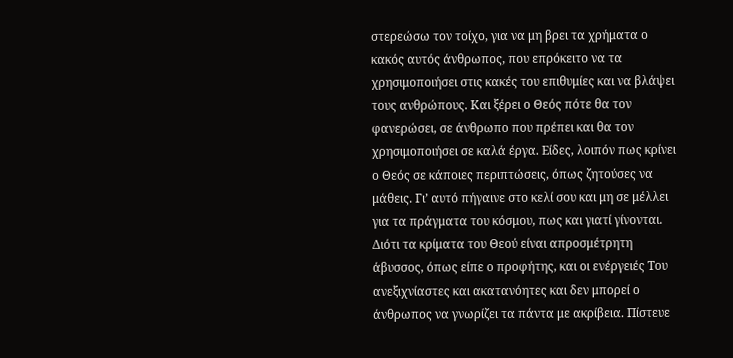στερεώσω τον τοίχο, για να μη βρει τα χρήματα ο κακός αυτός άνθρωπος, που επρόκειτο να τα χρησιμοποιήσει στις κακές του επιθυμίες και να βλάψει τους ανθρώπους. Και ξέρει ο Θεός πότε θα τον φανερώσει, σε άνθρωπο που πρέπει και θα τον χρησιμοποιήσει σε καλά έργα. Είδες, λοιπόν πως κρίνει ο Θεός σε κάποιες περιπτώσεις, όπως ζητούσες να μάθεις. Γι’ αυτό πήγαινε στο κελί σου και μη σε μέλλει για τα πράγματα του κόσμου, πως και γιατί γίνονται. Διότι τα κρίματα του Θεού είναι απροσμέτρητη άβυσσος, όπως είπε ο προφήτης, και οι ενέργειές Του ανεξιχνίαστες και ακατανόητες και δεν μπορεί ο άνθρωπος να γνωρίζει τα πάντα με ακρίβεια. Πίστευε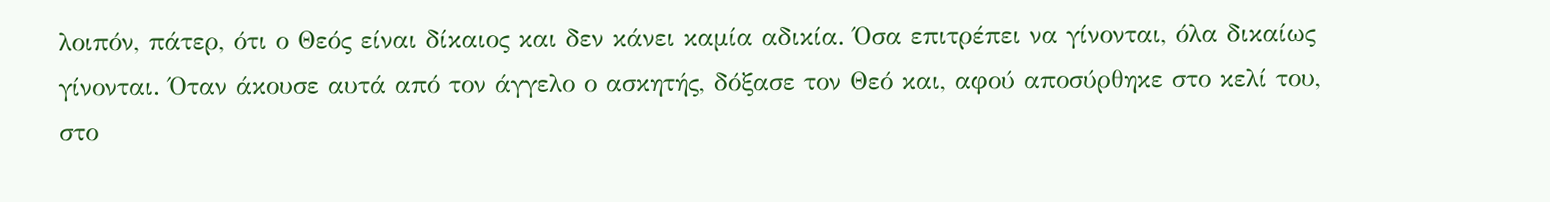λοιπόν, πάτερ, ότι ο Θεός είναι δίκαιος και δεν κάνει καμία αδικία. Όσα επιτρέπει να γίνονται, όλα δικαίως γίνονται. Όταν άκουσε αυτά από τον άγγελο ο ασκητής, δόξασε τον Θεό και, αφού αποσύρθηκε στο κελί του, στο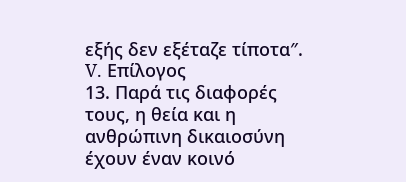εξής δεν εξέταζε τίποτα″.
V. Επίλογος
13. Παρά τις διαφορές τους, η θεία και η ανθρώπινη δικαιοσύνη έχουν έναν κοινό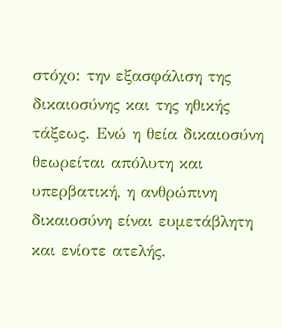στόχο: την εξασφάλιση της δικαιοσύνης και της ηθικής τάξεως. Ενώ η θεία δικαιοσύνη θεωρείται απόλυτη και υπερβατική, η ανθρώπινη δικαιοσύνη είναι ευμετάβλητη και ενίοτε ατελής.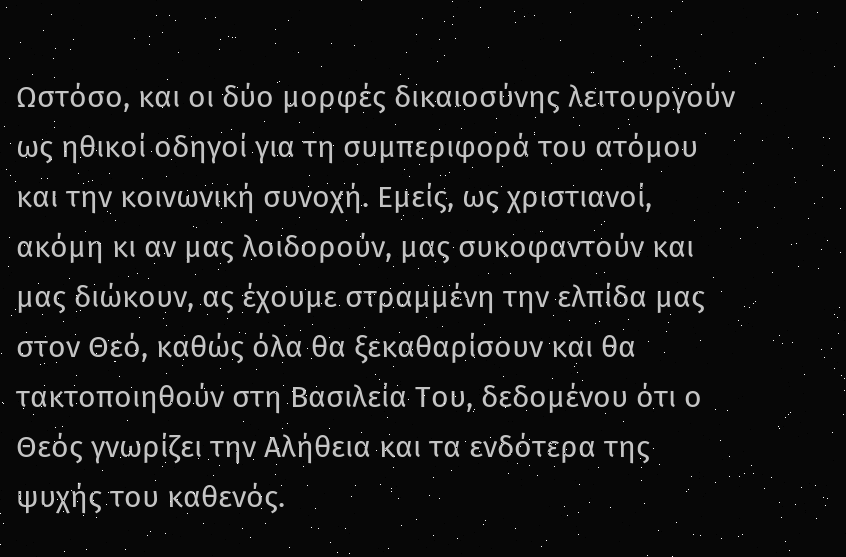Ωστόσο, και οι δύο μορφές δικαιοσύνης λειτουργούν ως ηθικοί οδηγοί για τη συμπεριφορά του ατόμου και την κοινωνική συνοχή. Εμείς, ως χριστιανοί, ακόμη κι αν μας λοιδορούν, μας συκοφαντούν και μας διώκουν, ας έχουμε στραμμένη την ελπίδα μας στον Θεό, καθώς όλα θα ξεκαθαρίσουν και θα τακτοποιηθούν στη Βασιλεία Του, δεδομένου ότι ο Θεός γνωρίζει την Αλήθεια και τα ενδότερα της ψυχής του καθενός.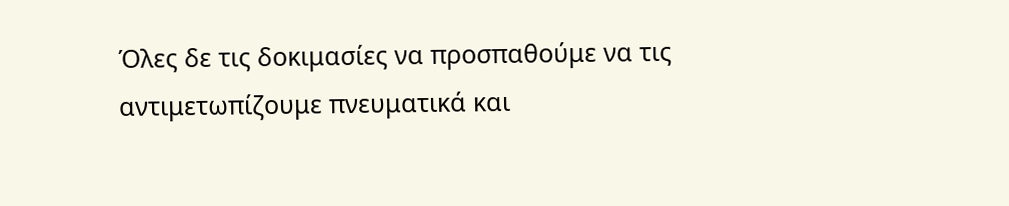Όλες δε τις δοκιμασίες να προσπαθούμε να τις αντιμετωπίζουμε πνευματικά και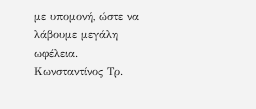με υπομονή, ώστε να λάβουμε μεγάλη ωφέλεια.
Κωνσταντίνος Τρ.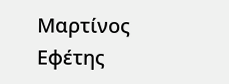Μαρτίνος
Εφέτης